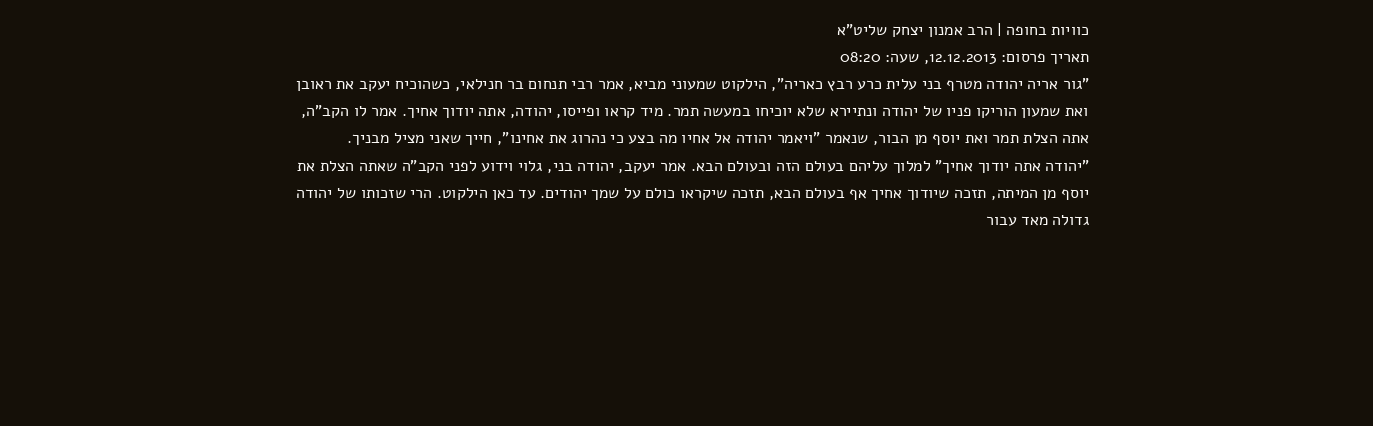כוויות בחופה | הרב אמנון יצחק שליט"א
תאריך פרסום: 12.12.2013, שעה: 08:20
"גור אריה יהודה מטרף בני עלית כרע רבץ כאריה", הילקוט שמעוני מביא, אמר רבי תנחום בר חנילאי, כשהוכיח יעקב את ראובן ואת שמעון הוריקו פניו של יהודה ונתיירא שלא יוכיחו במעשה תמר. מיד קראו ופייסו, יהודה, אתה יודוך אחיך. אמר לו הקב"ה, אתה הצלת תמר ואת יוסף מן הבור, שנאמר "ויאמר יהודה אל אחיו מה בצע כי נהרוג את אחינו", חייך שאני מציל מבניך.
"יהודה אתה יודוך אחיך" למלוך עליהם בעולם הזה ובעולם הבא. אמר יעקב, יהודה בני, גלוי וידוע לפני הקב"ה שאתה הצלת את יוסף מן המיתה, תזכה שיודוך אחיך אף בעולם הבא, תזכה שיקראו כולם על שמך יהודים. עד כאן הילקוט. הרי שזכותו של יהודה גדולה מאד עבור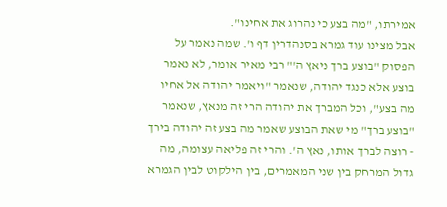אמירתו, "מה בצע כי נהרוג את אחינו".
אבל מצינו עוד גמרא בסנהדרין דף ו'. שמה נאמר על הפסוק "בוצע ברך ניאץ ה'" רבי מאיר אומר, לא נאמר בוצע אלא כנגד יהודה, שנאמר "ויאמר יהודה אל אחיו מה בצע", וכל המברך את יהודה הרי זה מנאץ, שנאמר "בוצע ברך" מי שאת הבוצע שאמר מה בצע זה יהודה בירך - רוצה לברך אותו, נאץ ה'. והרי זה פליאה עצומה, מה גדול המרחק בין שני המאמרים, בין הילקוט לבין הגמרא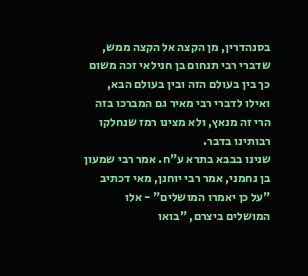בסנהדרין, מן הקצה אל הקצה ממש, שדברי רבי תנחום בן חנילאי זכה משום כך בין בעולם הזה ובין בעולם הבא, ואילו לדברי רבי מאיר גם המברכו בזה הרי זה מנאץ, ולא מצינו רמז שנחלקו רבותינו בדבר.
שנינו בבבא בתרא ע"ח. אמר רבי שמעון בן נחמני, אמר רבי יוחנן, מאי דכתיב "על כן יאמרו המושלים" - אלו המושלים ביצרם, "בואו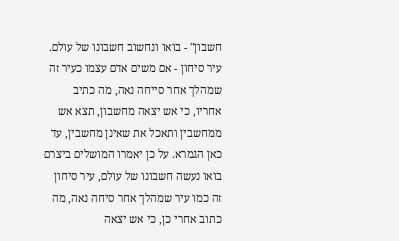חשבון" - בואו ונחשוב חשבונו של עולם. עיר סיחון - אם משים אדם עצמו כעיר זה שמהלך אחר סייחה נאה, מה כתיב אחריו, כי אש יצאה מחשבון, תצא אש ממחשבין ותאכל את שאינן מחשבין, עד כאן הגמרא. על כן יאמרו המושלים ביצרם בואו נעשה חשבונו של עולם, עיר סיחון זה כמו עיר שמהלך אחר סיחה נאה, מה כתוב אחרי כן, כי אש יצאה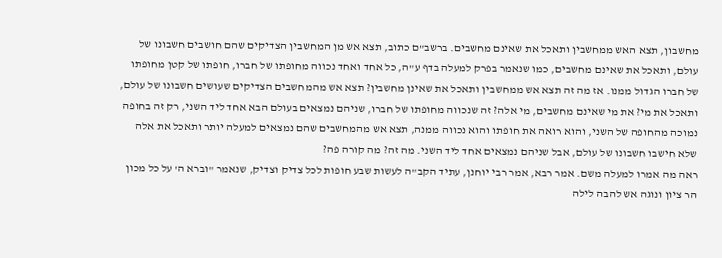מחשבון, תצא האש ממחשבין ותאכל את שאינם מחשבים. ברשב"ם כתוב, תצא אש מן המחשבין הצדיקים שהם חושבים חשבונו של עולם, ותאכל את שאינם מחשבים, כמו שנאמר בפרק למעלה בדף ע"ה, כל אחד ואחד נכווה מחופתו של חברו, חופתו של קטן מחופתו של חברו הגדול ממנו. אז מה זה תצא אש ממחשבין ותאכל את שאינן מחשבין? תצא אש מהמחשבים הצדיקים שעושים חשבונו של עולם, ותאכל את מי? את מי שאינם מחשבים, מי אלה? זה שנכווה מחופתו של חברו, שניהם נמצאים בעולם הבא אחד ליד השני, רק זה בחופה נמוכה מהחופה של השני, והוא רואה את חופתו והוא נכווה ממנה, תצא אש מהמחשבים שהם נמצאים למעלה יותר ותאכל את אלה שלא חישבו חשבונו של עולם, אבל שניהם נמצאים אחד ליד השני. מה זה? מה קורה פה?
ראה מה אמרו למעלה משם. אמר רבא, אמר רבי יוחנן, עתיד הקב"ה לעשות שבע חופות לכל צדיק וצדיק, שנאמר "וברא ה' על כל מכון הר ציון ונוגה אש להבה לילה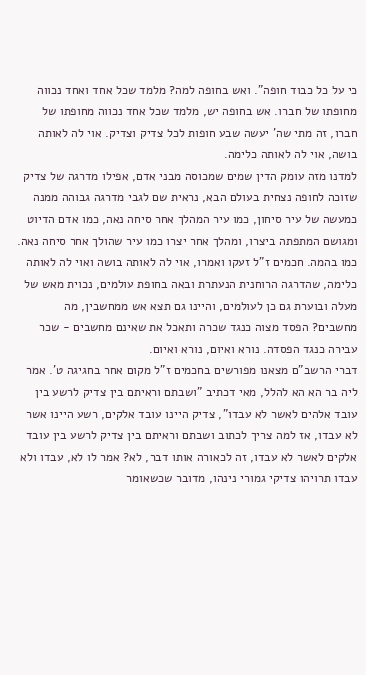כי על כל כבוד חופה". ואש בחופה למה? מלמד שכל אחד ואחד נכווה מחופתו של חברו. אש בחופה יש, מלמד שכל אחד נכווה מחופתו של חברו, זה מתי שה' יעשה שבע חופות לכל צדיק וצדיק. אוי לה לאותה בושה, אוי לה לאותה כלימה.
למדנו מזה עומק הדין שמים שמכוסה מבני אדם, אפילו מדרגה של צדיק שזוכה לחופה נצחית בעולם הבא, נראית שם לגבי מדרגה גבוהה ממנה כמעשה של עיר סיחון, כמו עיר המהלך אחר סיחה נאה, כמו אדם הדיוט ומגושם המתפתה ביצרו, ומהלך אחר יצרו כמו עיר שהולך אחר סיחה נאה. כמו בהמה. חכמים ז"ל זעקו ואמרו, אוי לה לאותה בושה ואוי לה לאותה כלימה, שהדרגה הרוחנית הנעתרת ובאה בחופת עולמים, נכוית מאש של מעלה ובוערת גם כן לעולמים, והיינו גם תצא אש ממחשבין, מה מחשבים? הפסד מצוה כנגד שכרה ותאכל את שאינם מחשבים - שכר עבירה כנגד הפסדה. נורא ואיום, נורא ואיום.
דברי הרשב"ם מצאנו מפורשים בחכמים ז"ל מקום אחר בחגיגה ט'. אמר ליה בר הא הא להלל, מאי דכתיב "ושבתם וראיתם בין צדיק לרשע בין עובד אלהים לאשר לא עבדו", צדיק היינו עובד אלקים, רשע היינו אשר לא עבדו, אז למה צריך לכתוב ושבתם וראיתם בין צדיק לרשע בין עובד אלקים לאשר לא עבדו, זה לכאורה אותו דבר, לא? אמר לו לא, עבדו ולא עבדו תרויהו צדיקי גמורי נינהו, מדובר שכשאומר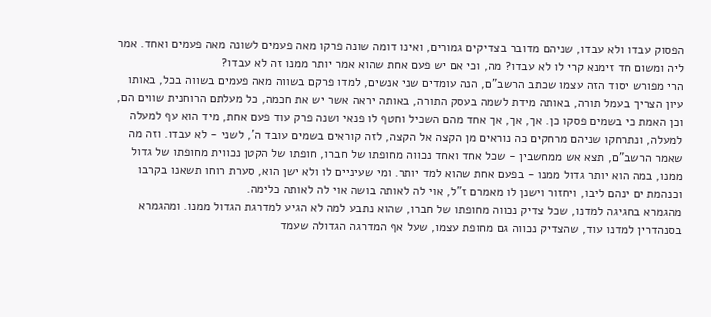הפסוק עבדו ולא עבדו, שניהם מדובר בצדיקים גמורים, ואינו דומה שונה פרקו מאה פעמים לשונה מאה פעמים ואחד. אמר ליה ומשום חד זימנא קרי לו לא עבדו? מה, וכי אם יש פעם אחת שהוא אמר יותר ממנו זה לא עבדו?
הרי מפורש יסוד הזה עצמו שכתב הרשב"ם, הנה עומדים שני אנשים, למדו פרקם בשווה מאה פעמים בשווה בכל, באותו עיון הצריך בעמל תורה, באותה מידת לשמה בעסק התורה, באותה יראה אשר יש את חכמה, כל מעלתם הרוחנית שווים הם, וכן האמת כי בשמים פסקו כן. אך, אך, אך אחד מהם השכיל וחטף לו פנאי ושנה פרק עוד פעם אחת, מיד הוא עף למעלה למעלה, ונתרחקו שניהם מרחקים כה נוראים מן הקצה אל הקצה, לזה קוראים בשמים עובד ה', לשני - לא עבדו. וזה מה שאמר הרשב"ם, תצא אש ממחשבין - שכל אחד ואחד נכווה מחופתו של חברו, חופתו של הקטן נכווית מחופתו של גדול ממנו, במה הוא יותר גדול ממנו - בפעם אחת שהוא למד יותר. ומי שעיניים לו ולא ישן הוא, סערת רוחו תשאנו בקרבו וכנהמת ים ינהם ליבו, ויחזור וישנן לו מאמרם ז"ל, אוי לה לאותה בושה אוי לה לאותה כלימה.
מהגמרא בחגיגה למדנו, שכל צדיק נכווה מחופתו של חברו, שהוא נתבע למה לא הגיע למדרגת הגדול ממנו. ומהגמרא בסנהדרין למדנו עוד, שהצדיק נכווה גם מחופת עצמו, שעל אף המדרגה הגדולה שעמד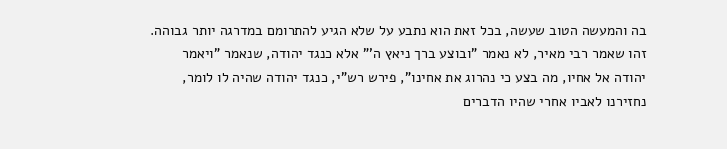בה והמעשה הטוב שעשה, בכל זאת הוא נתבע על שלא הגיע להתרומם במדרגה יותר גבוהה. זהו שאמר רבי מאיר, לא נאמר "ובוצע ברך ניאץ ה'" אלא כנגד יהודה, שנאמר "ויאמר יהודה אל אחיו, מה בצע כי נהרוג את אחינו", פירש רש"י, כנגד יהודה שהיה לו לומר, נחזירנו לאביו אחרי שהיו הדברים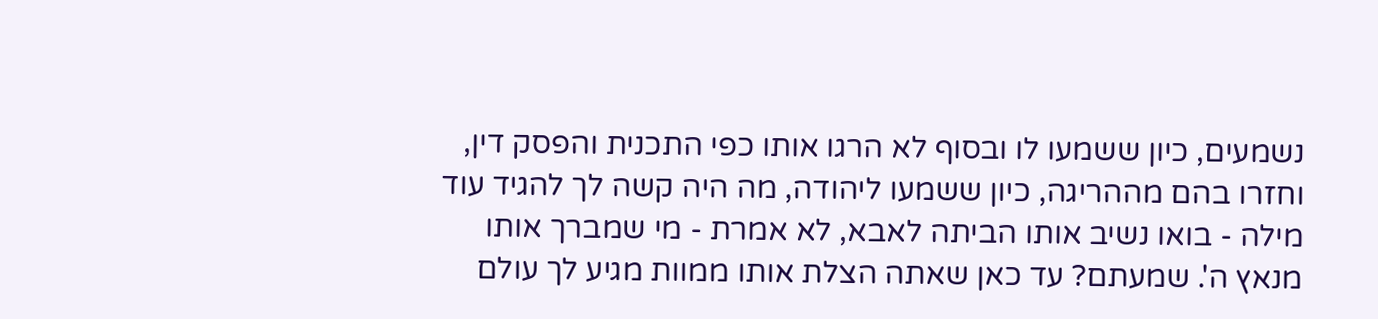נשמעים, כיון ששמעו לו ובסוף לא הרגו אותו כפי התכנית והפסק דין, וחזרו בהם מההריגה, כיון ששמעו ליהודה, מה היה קשה לך להגיד עוד מילה - בואו נשיב אותו הביתה לאבא, לא אמרת - מי שמברך אותו מנאץ ה'. שמעתם? עד כאן שאתה הצלת אותו ממוות מגיע לך עולם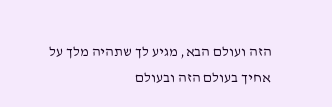הזה ועולם הבא, מגיע לך שתהיה מלך על אחיך בעולם הזה ובעולם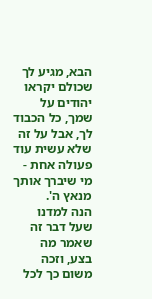הבא, מגיע לך שכולם יקראו יהודים על שמך, כל הכבוד לך, אבל על זה שלא עשית עוד פעולה אחת - מי שיברך אותך מנאץ ה'.
הנה למדנו שעל דבר זה שאמר מה בצע, וזכה משום כך לכל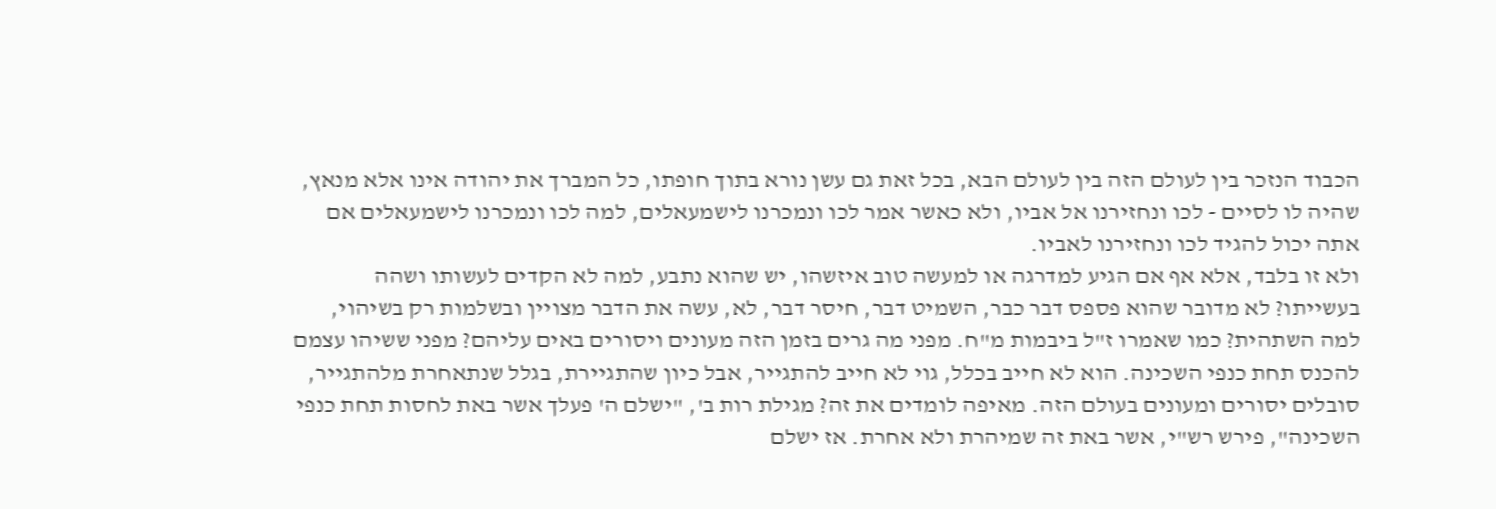הכבוד הנזכר בין לעולם הזה בין לעולם הבא, בכל זאת גם עשן נורא בתוך חופתו, כל המברך את יהודה אינו אלא מנאץ, שהיה לו לסיים - לכו ונחזירנו אל אביו, ולא כאשר אמר לכו ונמכרנו לישמעאלים, למה לכו ונמכרנו לישמעאלים אם אתה יכול להגיד לכו ונחזירנו לאביו.
ולא זו בלבד, אלא אף אם הגיע למדרגה או למעשה טוב איזשהו, יש שהוא נתבע, למה לא הקדים לעשותו ושהה בעשייתו? לא מדובר שהוא פספס דבר כבר, השמיט דבר, חיסר דבר, לא, עשה את הדבר מצויין ובשלמות רק בשיהוי, למה השתהית? כמו שאמרו ז"ל ביבמות מ"ח. מפני מה גרים בזמן הזה מעונים ויסורים באים עליהם? מפני ששיהו עצמם להכנס תחת כנפי השכינה. הוא לא חייב בכלל, גוי לא חייב להתגייר, אבל כיון שהתגיירת, בגלל שנתאחרת מלהתגייר, סובלים יסורים ומעונים בעולם הזה. מאיפה לומדים את זה? מגילת רות ב', "ישלם ה' פעלך אשר באת לחסות תחת כנפי השכינה", פירש רש"י, אשר באת זה שמיהרת ולא אחרת. אז ישלם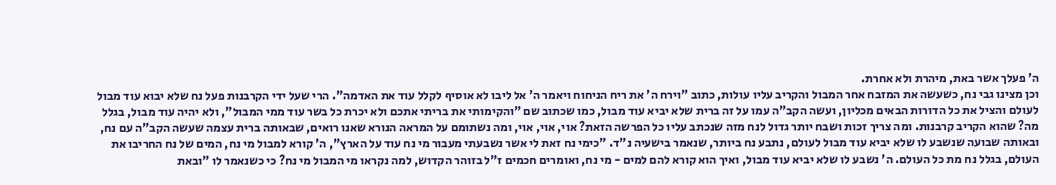ה' פעלך אשר באת, מיהרת ולא אחרת.
וכן מצינו גבי נח, כשעשה את המזבח אחר המבול והקריב עליו עולות, כתוב "וירח ה' את ריח הניחוח ויאמר ה' אל ליבו לא אוסיף לקלל עוד את האדמה". הרי שעל ידי הקרבנות פעל נח שלא יבוא עוד מבול לעולם והציל את כל הדורות הבאים מכליון, ועשה הקב"ה עמו על זה ברית שלא יביא עוד מבול, כמו שכתוב שם "והקימותי את בריתי אתכם ולא יכרת כל בשר עוד ממי המבול", ולא יהיה עוד מבול, בגלל מה? שהוא הקריב קרבנות. ומה צריך זכות ושבח יותר גדול לנח מזה שנכתב עליו כל הפרשה הזאת? אוי, אוי, אוי, ומה נשתומם על המראה הנורא שאנו רואים, שבאותה ברית עצמה שעשה הקב"ה עם נח, ובאותה שבועה שנשבע לו שלא יביא עוד מבול לעולם, נתבע נח ביותר, שנאמר בישעיה נ"ד. "כימי נח זאת לי אשר נשבעתי מעבור מי נח עוד על הארץ", ה' קורא למבול מי נח, המים של נח החריבו את העולם, בגלל נח מת כל העולם. ה' נשבע לו שלא יביא עוד מבול, ואיך הוא קורא להם למים - מי נח, ואומרים חכמים ז"ל בזוהר הקדוש, למה נקראו מי המבול מי נח? כי כשנאמר לו "ובאת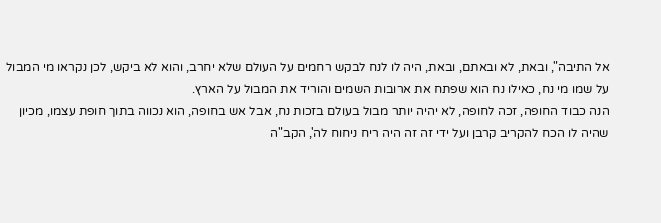אל התיבה", ובאת, לא ובאתם, ובאת, היה לו לנח לבקש רחמים על העולם שלא יחרב, והוא לא ביקש, לכן נקראו מי המבול על שמו מי נח, כאילו נח הוא שפתח את ארובות השמים והוריד את המבול על הארץ.
הנה כבוד החופה, זכה לחופה, לא יהיה יותר מבול בעולם בזכות נח, אבל אש בחופה, הוא נכווה בתוך חופת עצמו, מכיון שהיה לו הכח להקריב קרבן ועל ידי זה זה היה ריח ניחוח לה', הקב"ה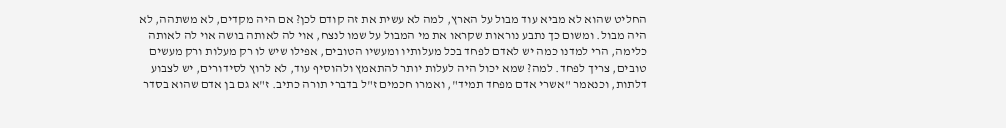החליט שהוא לא מביא עוד מבול על הארץ, למה לא עשית את זה קודם לכן? אם היה מקדים, לא משתהה, לא היה מבול. ומשום כך נתבע נוראות שקראו את מי המבול על שמו לנצח, אוי לה לאותה בושה אוי לה לאותה כלימה, הרי למדנו כמה יש לאדם לפחד בכל מעלותיו ומעשיו הטובים, אפילו שיש לו רק מעלות ורק מעשים טובים, צריך לפחד. למה? שמא יכול היה לעלות יותר להתאמץ ולהוסיף עוד, לא לרוץ לסידורים, יש לצבוע דלתות, וכנאמר "אשרי אדם מפחד תמיד", ואמרו חכמים ז"ל בדברי תורה כתיב. ז"א גם בן אדם שהוא בסדר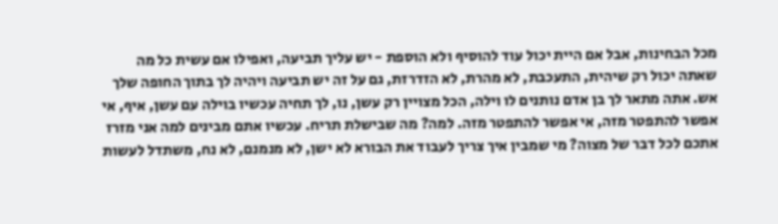מכל הבחינות, אבל אם היית יכול עוד להוסיף ולא הוספת - יש עליך תביעה, ואפילו אם עשית כל מה שאתה יכול רק שיהית, התעכבת, לא מהרת, לא הזדרזת, גם על זה יש תביעה ויהיה לך בתוך החופה שלך אש. אתה מתאר לך בן אדם נותנים לו וילה, הכל מצויין רק עשן, נו, לך תחיה עכשיו בוילה עם עשן, איף, אי אפשר להתפטר מזה, אי אפשר להתפטר מזה. למה? מה שבישלת תריח. עכשיו אתם מבינים למה אני מזרז אתכם לכל דבר של מצוה? מי שמבין איך צריך לעבוד את הבורא לא ישן, לא מנמנם, לא נח, משתדל לעשות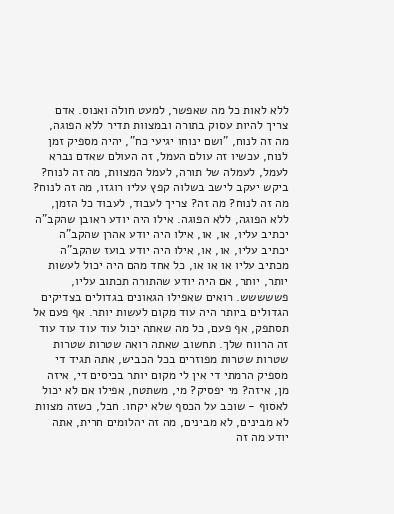ללא לאות כל מה שאפשר, למעט חולה ואנוס. אדם צריך להיות עסוק בתורה ובמצוות תדיר ללא הפוגה, מה זה לנוח, "ושם ינוחו יגיעי כח", יהיה מספיק זמן לנוח, עכשיו זה עולם העמל, זה העולם שאדם נברא לעמל, לעמלה של תורה, לעמל המצוות, מה זה לנוח? ביקש יעקב לישב בשלוה קפץ עליו רוגזו, מה זה לנוח? מה זה לנוח? מה זה? צריך לעבוד, לעבוד כל הזמן, ללא הפוגה, ללא הפוגה. אילו היה יודע ראובן שהקב"ה יכתיב עליו, או, או, אילו היה יודע אהרן שהקב"ה יכתיב עליו, או, או, אילו היה יודע בועז שהקב"ה מכתיב עליו או או או, כל אחד מהם היה יכול לעשות יותר, יותר, אם היה יודע שהתורה תכתוב עליו, פששששש. רואים שאפילו הגאונים בגדולים בצדיקים הגדולים ביותר היה עוד מקום לעשות יותר. אף פעם אל תסתפק, אף פעם, כל מה שאתה יכול עוד עוד עוד עוד זה הרווח שלך. תחשוב שאתה רואה שטרות שטרות שטרות שטרות מפוזרים בכל הכביש, אתה תגיד די מספיק הרמתי די אין לי מקום יותר בכיסים די, איזה מן, איזה? מי יפסיק? מי, משתטח, אפילו אם לא יכול לאסוף - שוכב על הכסף שלא יקחו. חבל, כשזה מצוות לא מבינים, לא מבינים, מה זה יהלומים חרית, אתה יודע מה זה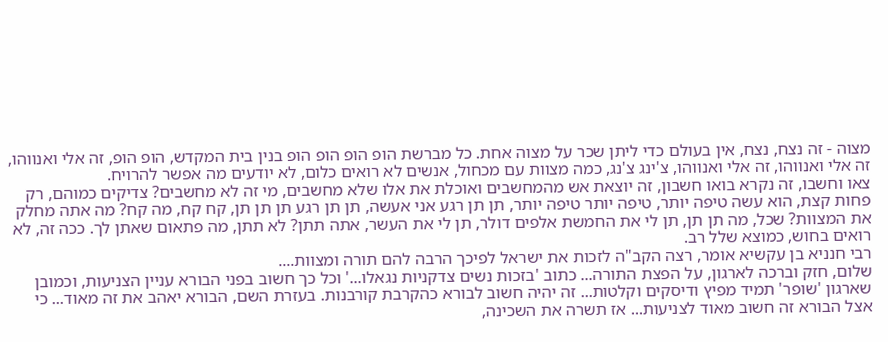מצוה - זה נצח, נצח, אין בעולם כדי ליתן שכר על מצוה אחת. כל מברשת הופ הופ הופ הופ בנין בית המקדש, הופ הופ, זה אלי ואנווהו, זה אלי ואנווהו, זה אלי ואנווהו, צ'ינג צ'נג, כמה מצוות עם מכחול, אנשים לא רואים כלום, לא יודעים מה אפשר להרויח.
צאו וחשבו, זה נקרא בואו חשבון, זה יוצאת אש מהמחשבים ואוכלת את אלו שלא מחשבים, מי זה לא מחשבים? צדיקים כמוהם, רק פחות קצת, הוא עשה טיפה יותר, טיפה יותר טיפה יותר, תן תן רגע אני אעשה, תן תן רגע תן תן תן, קח קח, מה קח? מה אתה מחלק את המצוות? שכל, מה תן תן, תן לי את החמשת אלפים דולר, תן לי את העשר, אתה תתן? לא תתן, מה פתאום שאתן לך. ככה זה, לא רואים בחוש, כמוצא שלל רב.
רבי חנניא בן עקשיא אומר, רצה הקב"ה לזכות את ישראל לפיכך הרבה להם תורה ומצוות....
שלום, חזק וברכה לארגון, על הפצת התורה... כתוב 'בזכות נשים צדקניות נגאלו...' וכל כך חשוב בפני הבורא עניין הצניעות, וכמובן שארגון 'שופר' תמיד מפיץ ודיסקים וקלטות... זה יהיה חשוב לבורא כהקרבת קורבנות. בעזרת השם, הבורא יאהב את זה מאוד... כי אצל הבורא זה חשוב מאוד לצניעות... אז תשרה את השכינה,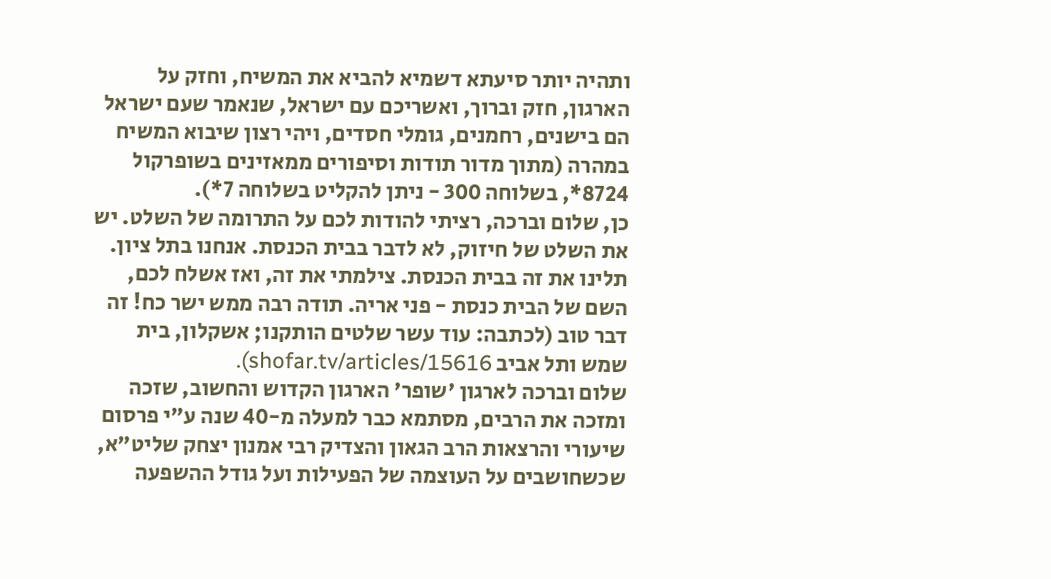ותהיה יותר סיעתא דשמיא להביא את המשיח, וחזק על הארגון, חזק וברוך, ואשריכם עם ישראל, שנאמר שעם ישראל הם בישנים, רחמנים, גומלי חסדים, ויהי רצון שיבוא המשיח במהרה (מתוך מדור תודות וסיפורים ממאזינים בשופרקול 8724*, בשלוחה 300 - ניתן להקליט בשלוחה 7*).
כן, שלום וברכה, רציתי להודות לכם על התרומה של השלט. יש את השלט של חיזוק, לא לדבר בבית הכנסת. אנחנו בתל ציון. תלינו את זה בבית הכנסת. צילמתי את זה, ואז אשלח לכם, השם של הבית כנסת - פני אריה. תודה רבה ממש ישר כח! זה דבר טוב (לכתבה: עוד עשר שלטים הותקנו; אשקלון, בית שמש ותל אביב shofar.tv/articles/15616).
שלום וברכה לארגון 'שופר' הארגון הקדוש והחשוב, שזכה ומזכה את הרבים, מסתמא כבר למעלה מ-40 שנה ע"י פרסום שיעורי והרצאות הרב הגאון והצדיק רבי אמנון יצחק שליט"א, שכשחושבים על העוצמה של הפעילות ועל גודל ההשפעה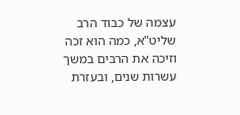עצמה של כבוד הרב שליט"א, כמה הוא זכה וזיכה את הרבים במשך עשרות שנים, ובעזרת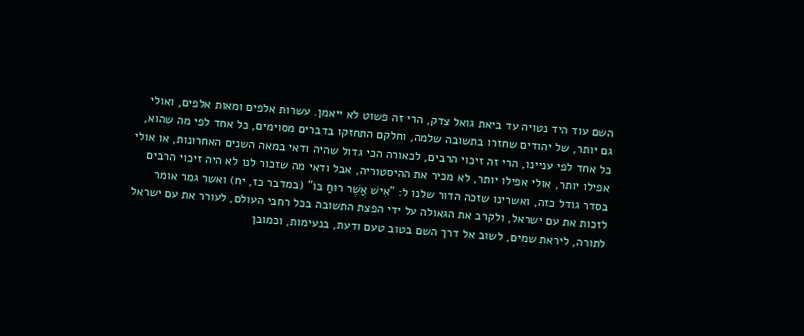השם עוד היד נטויה עד ביאת גואל צדק, הרי זה פשוט לא ייאמן. עשרות אלפים ומאות אלפים, ואולי גם יותר, של יהודים שחזרו בתשובה שלמה, וחלקם התחזקו בדברים מסוימים, כל אחד לפי מה שהוא, כל אחד לפי עניינו, הרי זה זיכוי הרבים, לכאורה הכי גדול שהיה ודאי במאה השנים האחרונות, או אולי אפילו יותר, אולי אפילו יותר, לא מכיר את ההיסטוריה, אבל ודאי מה שזכור לנו לא היה זיכוי הרבים בסדר גודל כזה, ואשרינו שזכה הדור שלנו ל: "אִישׁ אֲשֶׁר רוּחַ בּוֹ" (במדבר כז, יח) ואשר גמר אומר לזכות את עם ישראל, ולקרב את הגאולה על ידי הפצת התשובה בכל רחבי העולם, לעורר את עם ישראל לתורה, ליראת שמים, לשוב אל דרך השם בטוב טעם ודעת, בנעימות, וכמובן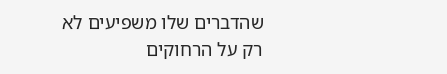שהדברים שלו משפיעים לא רק על הרחוקים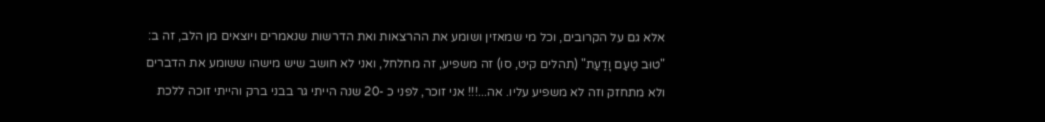אלא גם על הקרובים, וכל מי שמאזין ושומע את ההרצאות ואת הדרשות שנאמרים ויוצאים מן הלב, זה ב: "טוּב טַעַם וָדַעַת" (תהלים קיט, סו) זה משפיע, זה מחלחל, ואני לא חושב שיש מישהו ששומע את הדברים ולא מתחזק וזה לא משפיע עליו. אה...!!! אני זוכר, לפני כ -20 שנה הייתי גר בבני ברק והייתי זוכה ללכת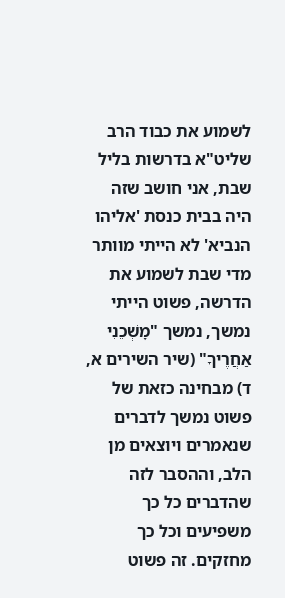לשמוע את כבוד הרב שליט"א בדרשות בליל שבת, אני חושב שזה היה בבית כנסת 'אליהו הנביא' לא הייתי מוותר מדי שבת לשמוע את הדרשה, פשוט הייתי נמשך, נמשך "מׇשְׁכֵנִי אַחֲרֶיךָ" (שיר השירים א, ד) מבחינה כזאת של פשוט נמשך לדברים שנאמרים ויוצאים מן הלב, וההסבר לזה שהדברים כל כך משפיעים וכל כך מחזקים. זה פשוט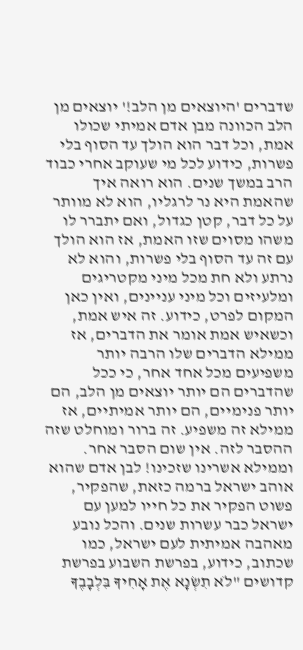שדברים 'היוצאים מן הלב!' יוצאים מן הלב הכוונה מבן אדם אמיתי שכולו אמת, וכל דבר הוא הולך עד הסוף בלי פשרות, כידוע לכל מי שעוקב אחרי כבוד הרב במשך שנים. הוא רואה איך שהאמת היא נר לרגליו, הוא לא מוותר על כל דבר, קטן כגדול, ואם יתברר לו משהו מסוים שזו האמת, אז הוא הולך עם זה עד הסוף בלי פשרות, והוא לא נרתע ולא חת מכל מיני מקטריגים ומלעיזים וכל מיני עניינים, ואין כאן המקום לפרט, כידוע. זה איש אמת, וכשאיש אמת אומר את הדברים, אז ממילא הדברים שלו הרבה יותר משפיעים מכל אחד אחר, כי ככל שהדברים הם יותר יוצאים מן הלב, הם יותר פנימיים, הם יותר אמיתיים, אז ממילא זה משפיע. זה ברור ומוחלט שזה ההסבר לזה. אין שום הסבר אחר. וממילא אשרינו שזכינו! לבן אדם שהוא אוהב ישראל ברמה כזאת, שהפקיר, פשוט הפקיר את כל חייו למען עם ישראל כבר עשרות שנים. והכל נובע מאהבה אמיתית לעם ישראל, כמו שכתוב, כידוע, בפרשת השבוע בפרשת קדושים "לֹא תִשְׂנָא אֶת אָחִיךָ בִּלְבָבֶךָ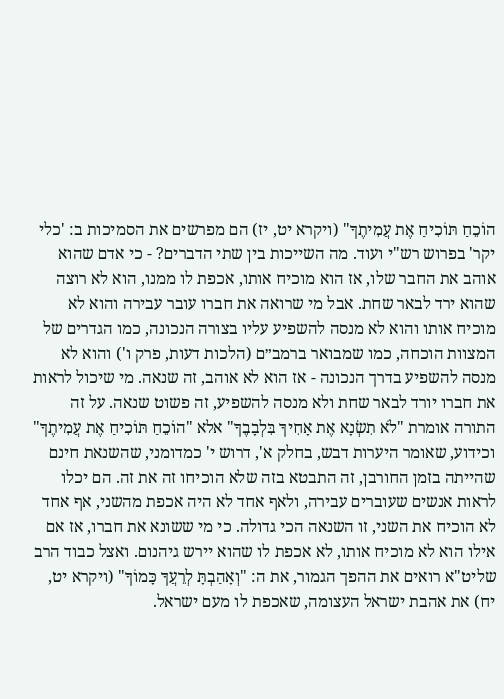הוֹכֵחַ תּוֹכִיחַ אֶת עֲמִיתֶךָ" (ויקרא יט, יז) הם מפרשים את הסמיכות ב: 'כלי יקר' בפרוש רש"י ועוד. מה השייכות בין שתי הדברים? - כי אדם שהוא אוהב את החבר שלו, אז הוא מוכיח אותו, אכפת לו ממנו, הוא לא רוצה שהוא ירד לבאר שחת. אבל מי שרואה את חברו עובר עבירה והוא לא מוכיח אותו והוא לא מנסה להשפיע עליו בצורה הנכונה, כמו הגדרים של המצוות הוכחה, כמו שמבואר ברמב״ם (הלכות דעות, פרק ו') והוא לא מנסה להשפיע בדרך הנכונה - אז הוא לא אוהב, זה שנאה. מי שיכול לראות את חברו יורד לבאר שחת ולא מנסה להשפיע, זה פשוט שנאה. על זה התורה אומרת "לֹא תִשְׂנָא אֶת אָחִיךָ בִּלְבָבֶךָ" אלא "הוֹכֵחַ תּוֹכִיחַ אֶת עֲמִיתֶךָ" וכידוע, שאומר היערות דבש, בחלק א', דרוש י' כמדומני, שהשנאת חינם שהייתה בזמן החורבן, זה התבטא בזה שלא הוכיחו זה את זה. הם יכלו לראות אנשים שעוברים עבירה, ולאף אחד לא היה אכפת מהשני, אף אחד לא הוכיח את השני, זו השנאה הכי גדולה. כי מי ששונא את חברו, אז אם אילו הוא לא מוכיח אותו, לא אכפת לו שהוא יירש גיהנום. ואצל כבוד הרב שליט"א רואים את ההפך הגמור, את ה: "וְאָהַבְתָּ לְרֵעֲךָ כָּמוֹךָ" (ויקרא יט, יח) את אהבת ישראל העצומה, שאכפת לו מעם ישראל.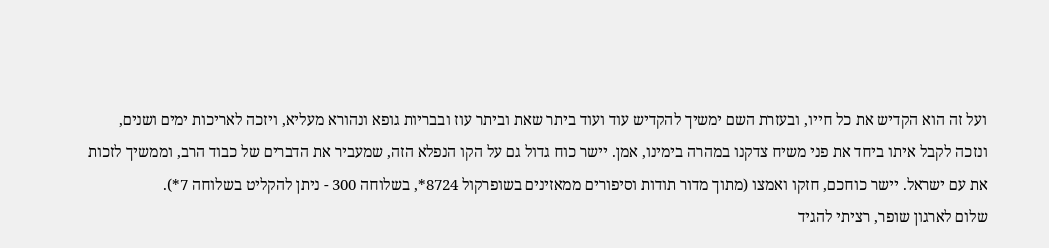ועל זה הוא הקדיש את כל חייו, ובעזרת השם ימשיך להקדיש עוד ועוד ביתר שאת וביתר עוז ובבריות גופא ונהורא מעליא, ויזכה לאריכות ימים ושנים, ונזכה לקבל איתו ביחד את פני משיח צדקנו במהרה בימינו, אמן. יישר כוח גדול גם על הקו הנפלא הזה, שמעביר את הדברים של כבוד הרב, וממשיך לזכות את עם ישראל. יישר כוחכם, חזקו ואמצו (מתוך מדור תודות וסיפורים ממאזינים בשופרקול 8724*, בשלוחה 300 - ניתן להקליט בשלוחה 7*).
שלום לארגון שופר, רציתי להגיד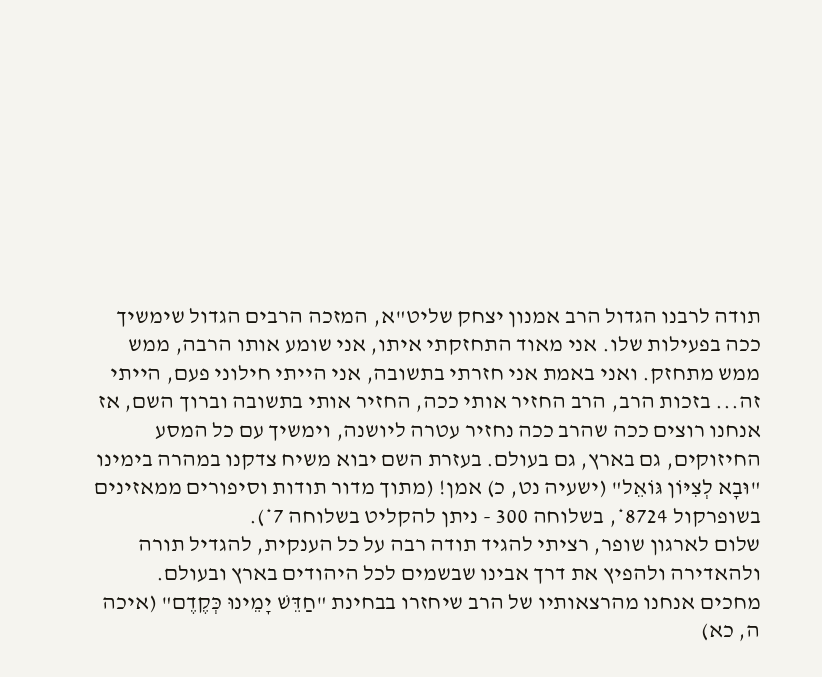תודה לרבנו הגדול הרב אמנון יצחק שליט"א, המזכה הרבים הגדול שימשיך ככה בפעילות שלו. אני מאוד התחזקתי איתו, אני שומע אותו הרבה, ממש ממש מתחזק. ואני באמת אני חזרתי בתשובה, אני הייתי חילוני פעם, הייתי זה... בזכות הרב, הרב החזיר אותי ככה, החזיר אותי בתשובה וברוך השם, אז אנחנו רוצים ככה שהרב ככה נחזיר עטרה ליושנה, וימשיך עם כל המסע החיזוקים, גם בארץ, גם בעולם. בעזרת השם יבוא משיח צדקנו במהרה בימינו "וּבָא לְצִיּוֹן גּוֹאֵל" (ישעיה נט, כ) אמן! (מתוך מדור תודות וסיפורים ממאזינים בשופרקול 8724*, בשלוחה 300 - ניתן להקליט בשלוחה 7*).
שלום לארגון שופר, רציתי להגיד תודה רבה על כל הענקית, להגדיל תורה ולהאדירה ולהפיץ את דרך אבינו שבשמים לכל היהודים בארץ ובעולם. מחכים אנחנו מהרצאותיו של הרב שיחזרו בבחינת "חַדֵּשׁ יָמֵינוּ כְּקֶדֶם" (איכה ה, כא)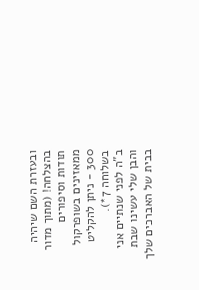ובעזרת השם שיהיה בהצלחה! (מתוך מדור תודות וסיפורים ממאזינים בשופרקול 300 - ניתן להקליט בשלוחה 7*).
ב"ה לפני שנתיים אני והבן שלי עשינו שבת בבית של האברכים שלך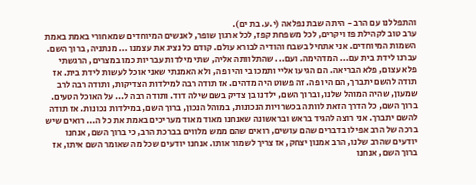והתפללנו עם הרב - היתה שבת נפלאה (י.ע. בת ים).
ערב טוב לקהילת פז ויקרים, לכל משפחת קפז, לכל ארגון שופר, לאנשים המיוחדים שמאחורי באמת באמת השמות המיוחדים. אני אתחיל בשבח והודיה לבורא עולם. קודם כל נציג את עצמנו ... מנתניה, ברוך השם. עברנו לידת בית עם... המדהימה. ועם... שהתלוותה אליה, שתי מילדות עבריות כמו במצרים, הרגשתי פלא עצום, פלא הבריאה. הם הגיעו אליי ותמכו בי והיו פה, ולא האמנתי שאני אוכל לעשות לידת בית. אז תודה להשם יתברך, הם היו פה. זה פשוט היה מדהים. אז תודה רבה למילדות הצדיקות, ותודה רבה לרב שמעון, שהיה המוהל שלנו, וברוך השם, ילדנו בן צדיק בשם שילה דוד. ותודה רבה ל... על האוכל הטעים. ברוך השם, כל הדרך הזאת לוותה בכשרויות הנכונות, במוהל הנכון, ברוך השם, במילדות נכונות. אז תודה להשם יתברך. אני רוצה להגיד בראש ובראשונה שאנחנו מאוד מאוד מעריכים באמת את כל ה... רואים שיש ברכה של הרב אפילו בדברים שהם עושים, רואים שהם ממש מלווים בברכת הרב, כי ברוך השם, אנחנו יודעים שהרב שלנו, הרב אמנון יצחק, אז צריך לשמור אותו. אנחנו יודעים שכל מה שאומר השם איתו, אז ברוך השם, אנחנו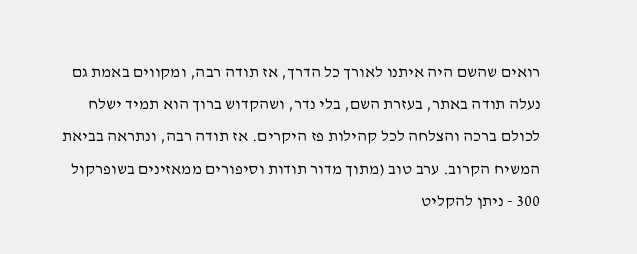רואים שהשם היה איתנו לאורך כל הדרך, אז תודה רבה, ומקווים באמת גם נעלה תודה באתר, בעזרת השם, בלי נדר, ושהקדוש ברוך הוא תמיד ישלח לכולם ברכה והצלחה לכל קהילות פז היקרים. אז תודה רבה, ונתראה בביאת המשיח הקרוב. ערב טוב (מתוך מדור תודות וסיפורים ממאזינים בשופרקול 300 - ניתן להקליט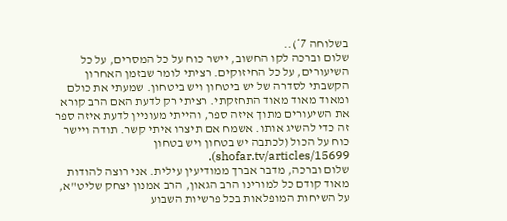בשלוחה 7*)..
שלום וברכה לקו החשוב, יישר כוח על כל המסרים, על כל השיעורים, על כל החיזוקים. רציתי לומר שבזמן האחרון הקשבתי לסדרה של יש ביטחון ויש ביטחון. שמעתי את כולם ומאוד מאוד מאוד התחזקתי. רציתי רק לדעת האם הרב קורא את השיעורים מתוך איזה ספר, והייתי מעוניין לדעת איזה ספר זה כדי להשיג אותו. אשמח אם תיצרו איתי קשר. תודה ויישר כוח על הכול (לכתבה יש בטחון ויש בטחון shofar.tv/articles/15699).
שלום וברכה, מדבר אברך ממודיעין עילית. אני רוצה להודות מאוד קודם כל למורינו הרב הגאון, הרב אמנון יצחק שליט"א, על השיחות המופלאות בכל פרשיות השבוע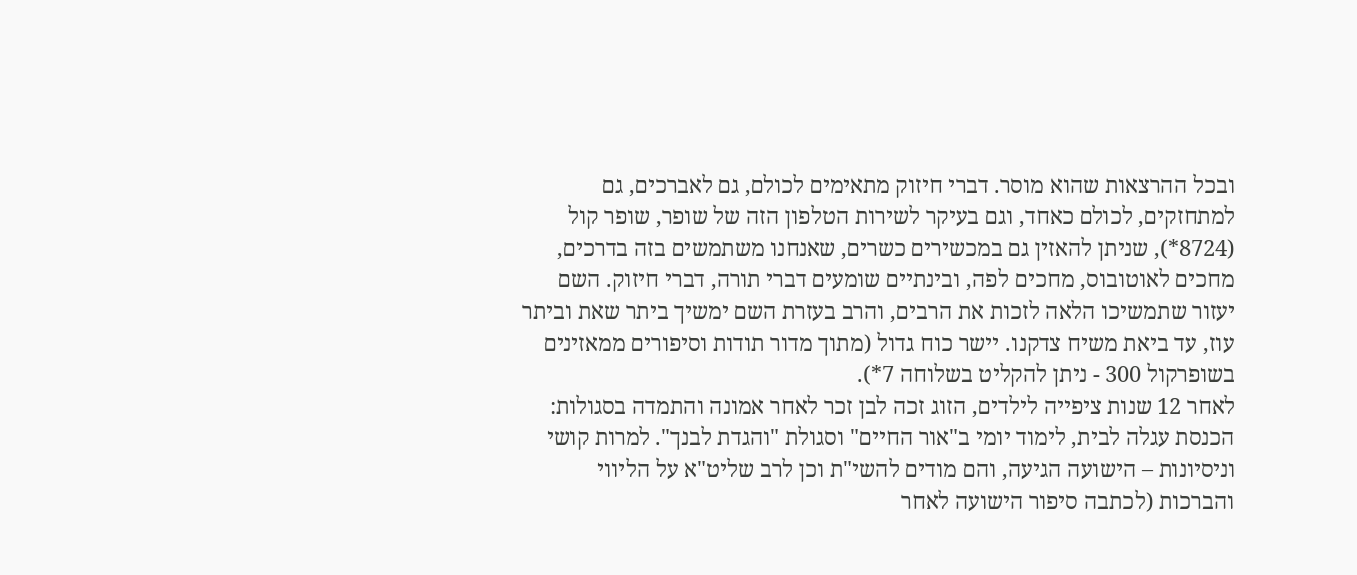ובכל ההרצאות שהוא מוסר. דברי חיזוק מתאימים לכולם, גם לאברכים, גם למתחזקים, לכולם כאחד, וגם בעיקר לשירות הטלפון הזה של שופר, שופר קול (8724*), שניתן להאזין גם במכשירים כשרים, שאנחנו משתמשים בזה בדרכים, מחכים לאוטובוס, מחכים לפה, ובינתיים שומעים דברי תורה, דברי חיזוק. השם יעזור שתמשיכו הלאה לזכות את הרבים, והרב בעזרת השם ימשיך ביתר שאת וביתר עוז, עד ביאת משיח צדקנו. יישר כוח גדול (מתוך מדור תודות וסיפורים ממאזינים בשופרקול 300 - ניתן להקליט בשלוחה 7*).
לאחר 12 שנות ציפייה לילדים, הזוג זכה לבן זכר לאחר אמונה והתמדה בסגולות: הכנסת עגלה לבית, לימוד יומי ב"אור החיים" וסגולת "והגדת לבנך". למרות קושי וניסיונות – הישועה הגיעה, והם מודים להשי"ת וכן לרב שליט"א על הליווי והברכות (לכתבה סיפור הישועה לאחר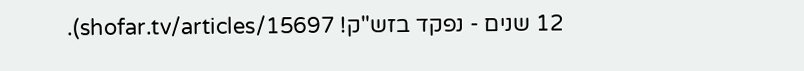12 שנים - נפקד בזש"ק! shofar.tv/articles/15697).